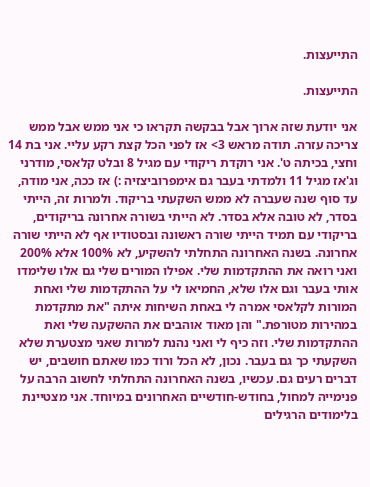התייעצות.

התייעצות.

אני יודעת שזה ארוך אבל בבקשה תקראו כי אני ממש אבל ממש צריכה עזרה. תודה מראש 3> אז לפני הכל קצת רקע עליי. אני בת 14 וחצי, בכיתה ט'. אני רוקדת ריקודי עם מגיל 8 ובלט קלאסי, מודרני וג'אז מגיל 11 ולמדתי בעבר גם אימפרוביצזיה :) אז ככה, אני מודה, עד סוף שנה שעברה לא ממש השקעתי בריקוד. ולמרות זה, הייתי בסדר, לא טובה אלא בסדר. לא הייתי בשורה אחרונה בריקודים, בריקודי עם תמיד הייתי שורה ראשונה ובסטודיו אף לא הייתי שורה אחרונה. בשנה האחרונה התחלתי להשקיע, לא 100% אלא 200% ואני רואה את ההתקדמות שלי. אפילו המורים שלי גם אלו שלימדו אותי בעבר וגם אלו שלא, החמיאו לי על ההתקדמות שלי ואחת המורות לקלאסי אמרה לי באחת השיחות איתה "את מתקדמת במהירות מטורפת." והן מאוד אוהבים את ההשקעה שלי ואת ההתקדמות שלי. וזה כיף לי ואני נהנת למרות שאני מצטערת שלא השקעתי כך גם בעבר. נכון, לא הכל ורוד כמו שאתם חושבים, יש דברים רעים גם. עכשיו, בשנה האחרונה התחלתי לחשוב הרבה על פנימייה למחול, בחודש-חודשיים האחרונים במיוחד. אני מצטיינת בלימודים הרגילים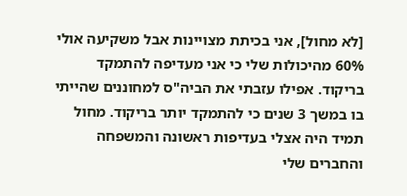[לא מחול], אני בכיתת מצויינות אבל משקיעה אולי 60% מהיכולות שלי כי אני מעדיפה להתמקד בריקוד. אפילו עזבתי את הביה"ס למחוננים שהייתי בו במשך 3 שנים כי להתמקד יותר בריקוד. מחול תמיד היה אצלי בעדיפות ראשונה והמשפחה והחברים שלי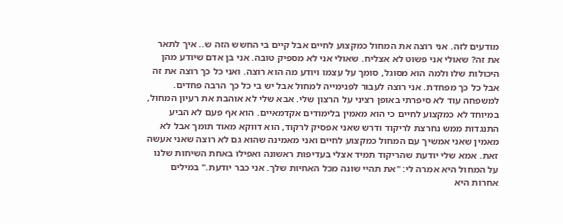מודעים לזה. אני רוצה את המחול כמקצוע לחיים אבל קיים בי החשש הזה ש.. איך לתאר את זה? שאולי אני פשוט לא אצליח. שאולי אני לא מספיק טובה. אני בן אדם שיודע מהן היכולות שלו ולמה הוא מסוגל, סומך על עצמו ויודע מה הוא רוצה. ואני כל כך רוצה את זה אבל כל כך מפחדת. אני רוצה לעבור לפנימייה למחול אבל יש בי כל כך הרבה פחדים. למשפחה עוד לא סיפרתי באופן רציני על הרצון שלי. אבא שלי לא אוהבת את רעיון המחול, במיוחד לא כמקצוע לחיים כי הוא מאמין בלימודים אקדמאיים. הוא אף פעם לא הביע התנגדות ממש נחרצת לריקוד ודרש שאני אפסיק לרקוד, הוא דווקא מאוד תומך אבל לא מאמין שאני אמשיך עם המחול כמקצוע לחיים ואני מאמינה שהוא גם לא רוצה שאני אעשה זאת. אמא שלי יודעת שהריקוד תמיד אצלי בעדיפות ראשונה ואפילו באחת השיחות שלנו על המחול היא אמרה לי: "את תהיי שונה מכל האחיות שלך. אני כבר יודעת." במילים אחרות היא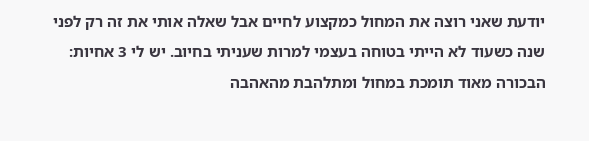יודעת שאני רוצה את המחול כמקצוע לחיים אבל שאלה אותי את זה רק לפני שנה כשעוד לא הייתי בטוחה בעצמי למרות שעניתי בחיוב. יש לי 3 אחיות: הבכורה מאוד תומכת במחול ומתלהבת מהאהבה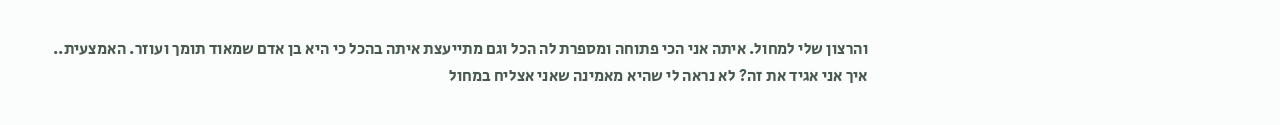והרצון שלי למחול. איתה אני הכי פתוחה ומספרת לה הכל וגם מתייעצת איתה בהכל כי היא בן אדם שמאוד תומך ועוזר. האמצעית.. איך אני אגיד את זה? לא נראה לי שהיא מאמינה שאני אצליח במחול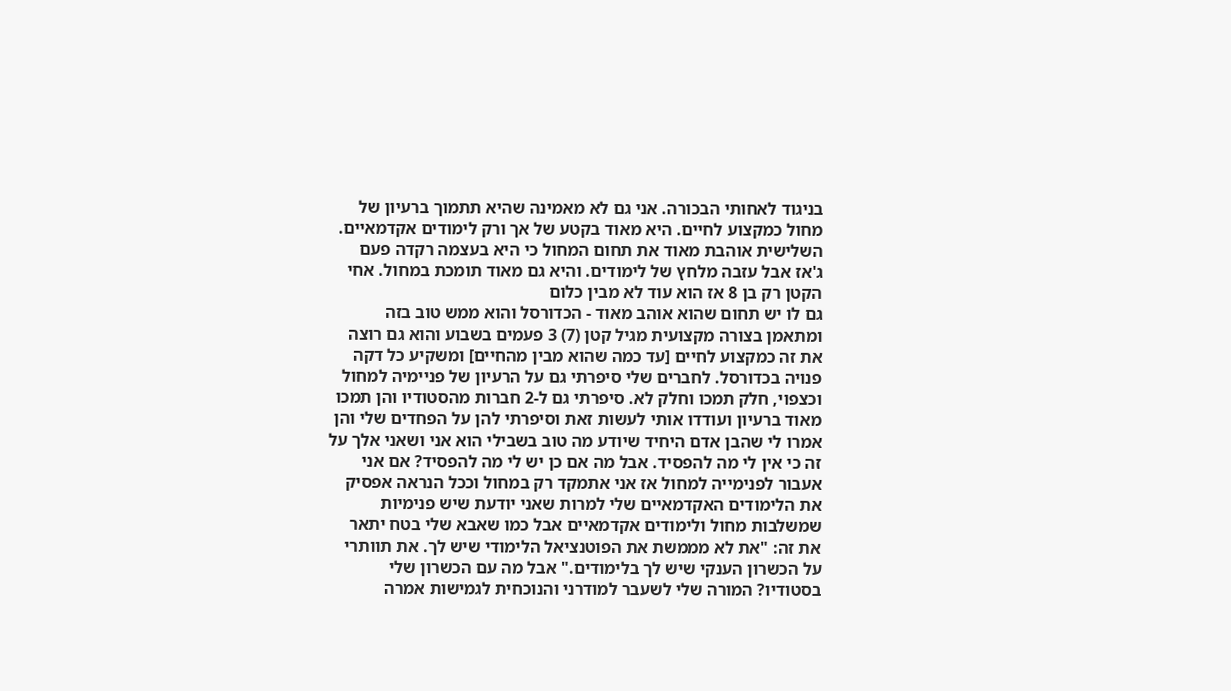בניגוד לאחותי הבכורה. אני גם לא מאמינה שהיא תתמוך ברעיון של מחול כמקצוע לחיים. היא מאוד בקטע של אך ורק לימודים אקדמאיים. השלישית אוהבת מאוד את תחום המחול כי היא בעצמה רקדה פעם ג'אז אבל עזבה מלחץ של לימודים. והיא גם מאוד תומכת במחול. אחי הקטן רק בן 8 אז הוא עוד לא מבין כלום
גם לו יש תחום שהוא אוהב מאוד - הכדורסל והוא ממש טוב בזה ומתאמן בצורה מקצועית מגיל קטן (7) 3 פעמים בשבוע והוא גם רוצה את זה כמקצוע לחיים [עד כמה שהוא מבין מהחיים] ומשקיע כל דקה פנויה בכדורסל. לחברים שלי סיפרתי גם על הרעיון של פניימיה למחול וכצפוי, חלק תמכו וחלק לא. סיפרתי גם ל-2 חברות מהסטודיו והן תמכו מאוד ברעיון ועודדו אותי לעשות זאת וסיפרתי להן על הפחדים שלי והן אמרו לי שהבן אדם היחיד שיודע מה טוב בשבילי הוא אני ושאני אלך על זה כי אין לי מה להפסיד. אבל מה אם כן יש לי מה להפסיד? אם אני אעבור לפנימייה למחול אז אני אתמקד רק במחול וככל הנראה אפסיק את הלימודים האקדמאיים שלי למרות שאני יודעת שיש פנימיות שמשלבות מחול ולימודים אקדמאיים אבל כמו שאבא שלי בטח יתאר את זה: "את לא מממשת את הפוטנציאל הלימודי שיש לך. את תוותרי על הכשרון הענקי שיש לך בלימודים." אבל מה עם הכשרון שלי בסטודיו? המורה שלי לשעבר למודרני והנוכחית לגמישות אמרה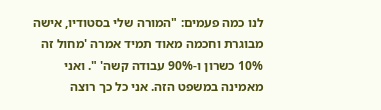לנו כמה פעמים: "המורה שלי בסטודיו, אישה מבוגרת וחכמה מאוד תמיד אמרה 'מחול זה 10% כשרון ו-90% עבודה קשה' ". ואני מאמינה במשפט הזה. אני כל כך רוצה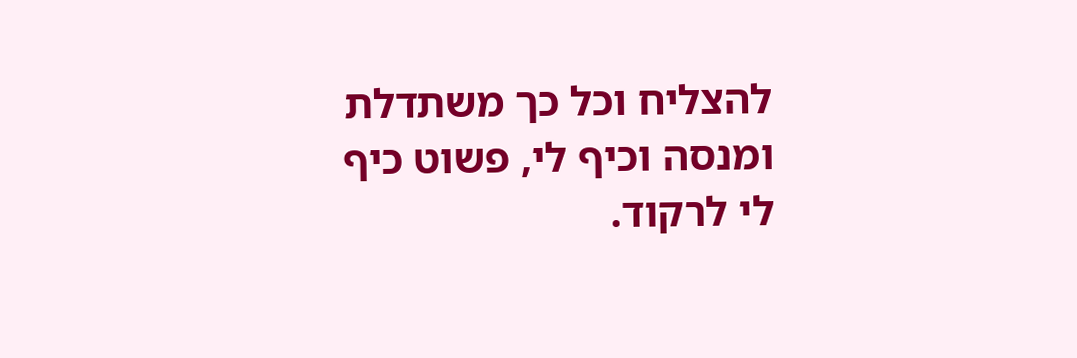להצליח וכל כך משתדלת ומנסה וכיף לי, פשוט כיף לי לרקוד.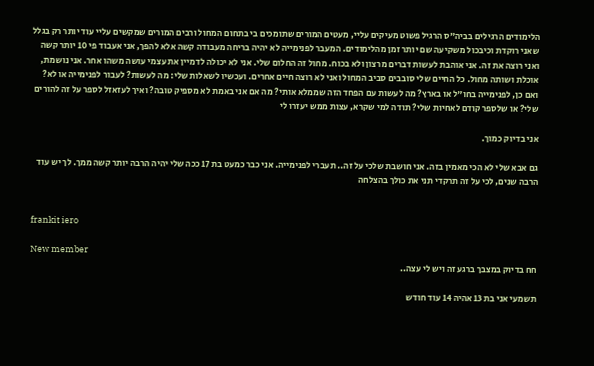הלימודים הרגילים בביה"ס הרגיל פשוט מעיקים עליי, מעטים המורים שתומכים בי בתחום המחול ורבים המורים שמקשים עליי עוד יותר רק בגלל שאני רוקדת וכיבכול משקיעה שם יותר זמן מהלימודים. המעבר לפנימייה לא יהיה בריחה מעבודה קשה אלא להפך, אני אעבוד פי 10 יותר קשה ואני רוצה את זה. אני אוהבת לעשות דברים מרצון ולא בכוח. מחול זה החלום שלי. אני לא יכולה לדמיין את עצמי עושה משהו אחר. אני נושמת, אוכלת ושותה מחול. כל החיים שלי סובבים סביב המחול ואני לא רוצה חיים אחרים. ועכשיו לשאלות שלי: מה לעשות? לעבור לפנימייה או לא? ואם כן, לפנימייה בחו"ל או בארץ? מה לעשות עם הפחד הזה שממלא אותי? מה אם אני באמת לא מספיק טובה? ואיך לעזאזל לספר על זה להורים שלי? או שלספר קודם לאחיות שלי? תודה למי שקרא, עצות ממש יעזרו לי

אני בדיוק כמוך.

גם אבא שלי לא הכי מאמין בזה. אני חושבת שלכי על זה.. תעברי לפנימייה. אני כבר כמעט בת 17 ככה שלי יהיה הרבה יותר קשה ממך. לך יש עוד הרבה שנים, לכי על זה תרקדי תני את כולך בהצלחה


frankit iero

New member
חח בדיוק במצבך ברגע זה ויש לי עצה..

תשמעי אני בת 13 אהיה 14 עוד חודש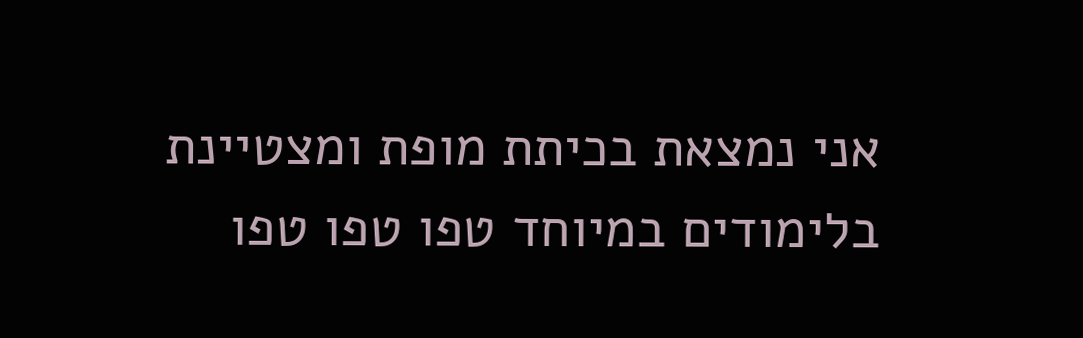אני נמצאת בכיתת מופת ומצטיינת בלימודים במיוחד טפו טפו טפו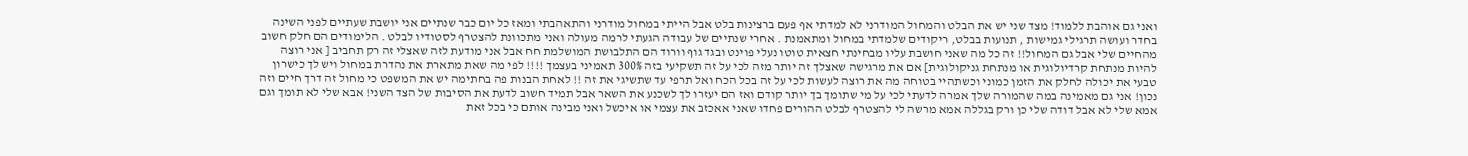ואני גם אוהבת ללמוד! מצד שני יש את הבלט והמחול המודרני לא למדתי אף פעם ברצינות בלט אבל הייתי במחול מודרני והתאהבתי ומאז כל יום כבר שנתיים אני יושבת שעתיים לפני השינה בחדר ועושה תרגילי גמישות , תנועות בבלט, ריקודים שלמדתי במחול ומתאמנת . אחרי שנתיים של עבודה הגעתי לרמה מעולה ואני מתכוונת להצטרף לסטודיו לבלט . הלימודים הם חלק חשוב מהחיים שלי אבל גם המחול!! זה כל מה שאני חושבת עליו מבחינתי חצאית טוטו נעלי פוינט ובגד גוף וורוד הם התלבושת המושלמת חח אבל אני מודעת לזה שאצלי זה רק תחביב [ אני רוצה להיות מנתחת קרדיולוגית או מנתחת גניקולוגית] אם את מרגישה שאצלך זה יותר מזה לכי על זה תשקיעי בזה 300% תאמיני בעצמך !!!! לפי מה שאת מתארת את נהדרת במחול ויש לך כישרון טבעי את יכולה לחלק את הזמן כמוני וכשתהיי בטוחה מה את רוצה לעשות לכי על זה בכל הכח ואל תרפי עד שתשיגי את זה !! לאחת הבנות פה בחתימה יש את המשפט כי מחול זה דרך חיים וזה נכון! אני גם מאמינה במה שהמורה שלך אמרה לדעתי לכי על מי שתומך בך יותר קודם ואז הם יעזרו לך לשכנע את השאר אבל תמיד חשוב לדעת את הסיבות של הצד השני! אבא שלי לא תומך וגם אמא שלי לא אבל דודה שלי כן ורק בגללה אמא מרשה לי להצטרף לבלט ההורים פחדו שאני אאכזב את עצמי או איכשל ואני מבינה אותם כי בכל זאת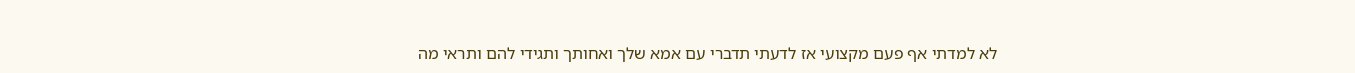לא למדתי אף פעם מקצועי אז לדעתי תדברי עם אמא שלך ואחותך ותגידי להם ותראי מה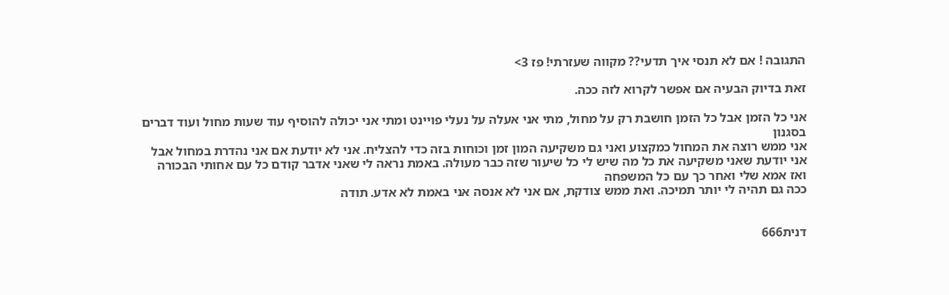התגובה ! אם לא תנסי איך תדעי?? מקווה שעזרתי! פז 3>

זאת בדיוק הבעיה אם אפשר לקרוא לזה ככה.

אני כל הזמן אבל כל הזמן חושבת רק על מחול, מתי אני אעלה על נעלי פויינט ומתי אני יכולה להוסיף עוד שעות מחול ועוד דברים בסגנון
אני ממש רוצה את המחול כמקצוע ואני גם משקיעה המון זמן וכוחות בזה כדי להצליח. אני לא יודעת אם אני נהדרת במחול אבל אני יודעת שאני משקיעה את כל מה שיש לי כל שיעור שזה כבר מעולה. באמת נראה לי שאני אדבר קודם כל עם אחותי הבכורה ואז אמא שלי ואחר כך עם כל המשפחה
ככה גם תהיה לי יותר תמיכה. ואת ממש צודקת, אם אני לא אנסה אני באמת לא אדע. תודה


דנית666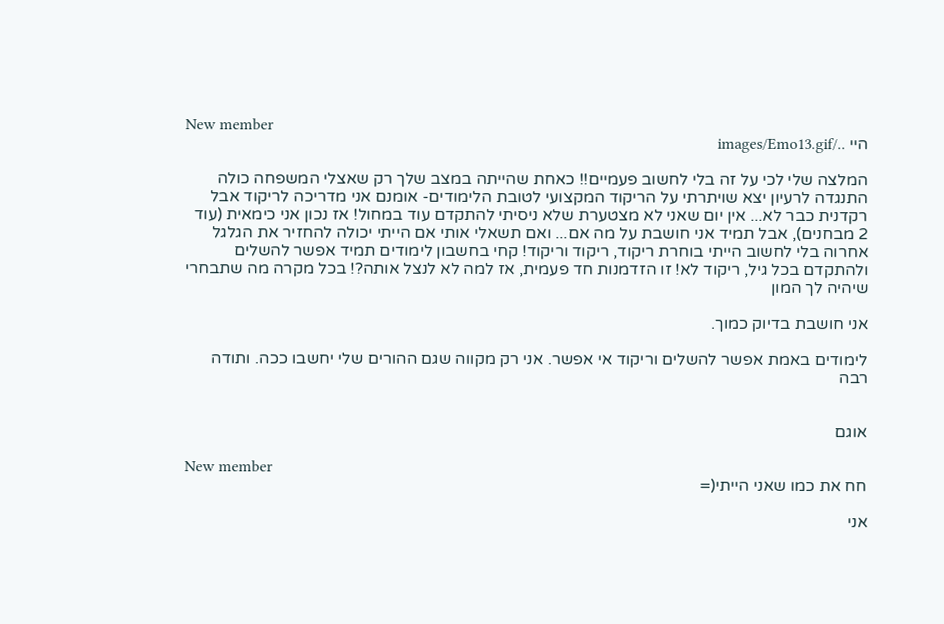New member
היי ../images/Emo13.gif

המלצה שלי לכי על זה בלי לחשוב פעמיים!! כאחת שהייתה במצב שלך רק שאצלי המשפחה כולה התנגדה לרעיון יצא שויתרתי על הריקוד המקצועי לטובת הלימודים- אומנם אני מדריכה לריקוד אבל רקדנית כבר לא... אין יום שאני לא מצטערת שלא ניסיתי להתקדם עוד במחול! אז נכון אני כימאית (עוד 2 מבחנים), אבל תמיד אני חושבת על מה אם... ואם תשאלי אותי אם הייתי יכולה להחזיר את הגלגל אחרוה בלי לחשוב הייתי בוחרת ריקוד, ריקוד וריקוד! קחי בחשבון לימודים תמיד אפשר להשלים ולהתקדם בכל גיל, ריקוד לא! זו הזדמנות חד פעמית, אז למה לא לנצל אותה?! בכל מקרה מה שתבחרי שיהיה לך המון

אני חושבת בדיוק כמוך.

לימודים באמת אפשר להשלים וריקוד אי אפשר. אני רק מקווה שגם ההורים שלי יחשבו ככה. ותודה רבה


אוגם

New member
חח את כמו שאני הייתי(=

אני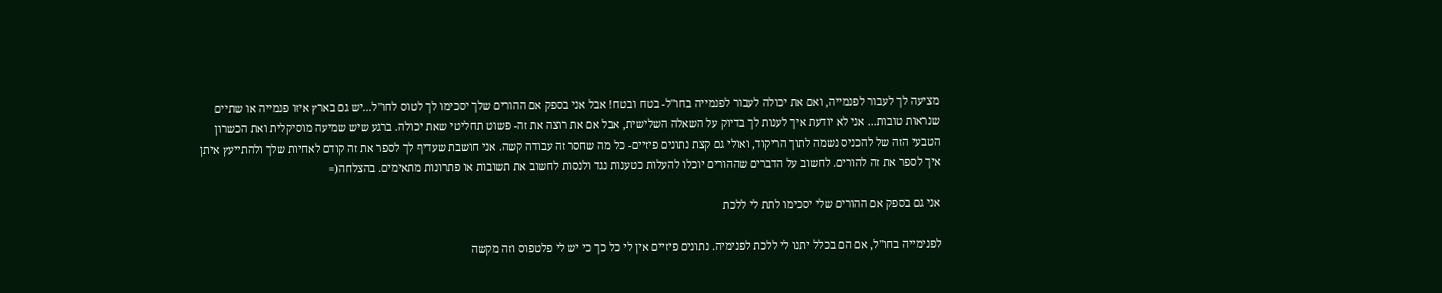מציעה לך לעבור לפנמייה, ואם את יכולה לעבור לפנמייה בחו"ל- בטח ובטח! אבל אני בספק אם ההורים שלך יסכימו לך לטוס לחו"ל...יש גם בארץ איזו פנמייה או שתיים שנראות טובות... אני לא יודעת איך לענות לך בדיוק על השאלה השלישית, אבל אם את רוצה את זה- פשוט תחליטי שאת יכולה. ברגע שיש שמיעה מוסיקלית ואת הכשרון הטבעי הזה של להכניס נשמה לתוך הריקוד, ואולי גם קצת נתונים פיזיים- כל מה שחסר זה עבודה קשה. אני חושבת שעדיף לך לספר את זה קודם לאחיות שלך ולהתייעץ איתן איך לספר את זה להורים. לחשוב על הדברים שההורים יוכלו להעלות כטענות נגד ולנסות לחשוב את תשובות או פתרונות מתאימים. בהצלחה(=

אני גם בספק אם ההורים שלי יסכימו לתת לי ללכת

לפנימייה בחו"ל, אם הם בכלל יתנו לי ללכת לפנימיה. נתונים פיזיים אין לי כל כך כי יש לי פלטפוס וזה מקשה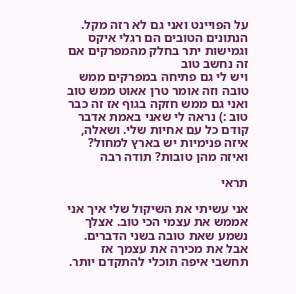על הפויינט ואני גם לא רזה מקל. הנתונים הטובים הם רגלי איקס וגמישות יתר בחלק מהמפרקים אם זה נחשב טוב
ויש לי גם פתיחה במפרקים ממש טובה וזה אומר טרן אאוט ממש טוב ואני גם ממש חזקה בגוף אז זה כבר טוב :) נראה לי שאני באמת אדבר קודם כל עם אחיות שלי. ושאלה, איזה פנימיות יש בארץ למחול? ואיזה מהן טובות? תודה רבה

תראי

אני עשיתי את השיקול שלי איך אני אממש את עצמי הכי טוב. אצלך נשמע שאת טובה בשני הדברים. אבל את מכירה את עצמך אז תחשבי איפה תוכלי להתקדם יותר.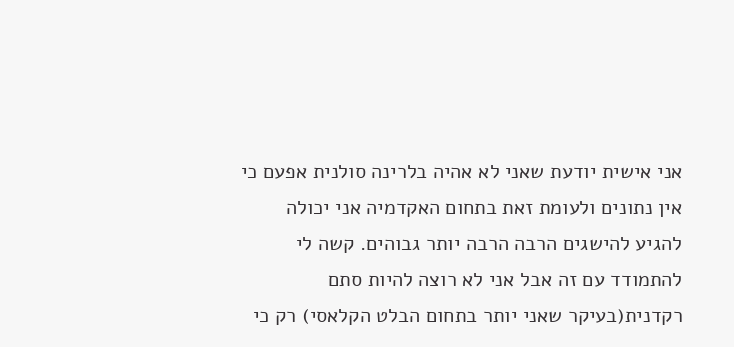אני אישית יודעת שאני לא אהיה בלרינה סולנית אפעם כי אין נתונים ולעומת זאת בתחום האקדמיה אני יכולה להגיע להישגים הרבה הרבה יותר גבוהים. קשה לי להתמודד עם זה אבל אני לא רוצה להיות סתם רקדנית(בעיקר שאני יותר בתחום הבלט הקלאסי) רק כי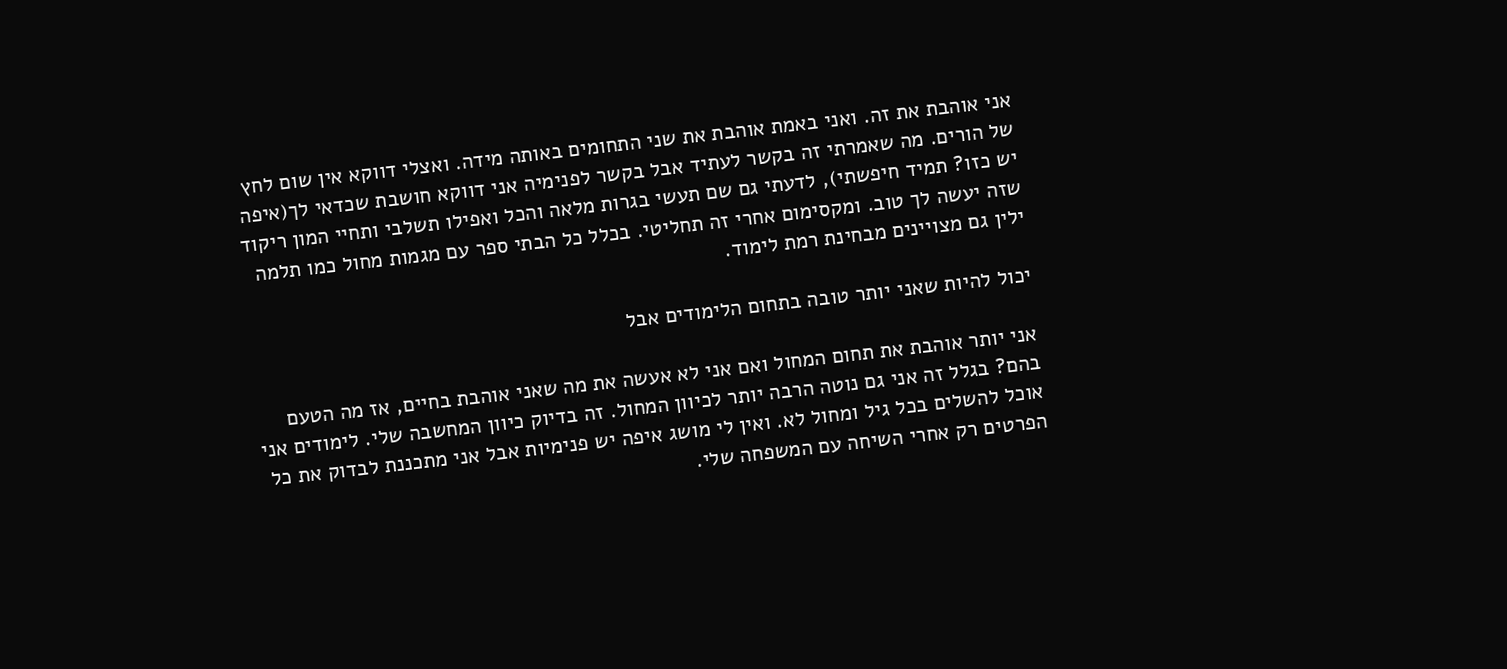אני אוהבת את זה. ואני באמת אוהבת את שני התחומים באותה מידה. ואצלי דווקא אין שום לחץ של הורים. מה שאמרתי זה בקשר לעתיד אבל בקשר לפנימיה אני דווקא חושבת שכדאי לך(איפה יש כזו? תמיד חיפשתי), לדעתי גם שם תעשי בגרות מלאה והכל ואפילו תשלבי ותחיי המון ריקוד שזה יעשה לך טוב. ומקסימום אחרי זה תחליטי. בכלל כל הבתי ספר עם מגמות מחול כמו תלמה ילין גם מצויינים מבחינת רמת לימוד.

יכול להיות שאני יותר טובה בתחום הלימודים אבל

אני יותר אוהבת את תחום המחול ואם אני לא אעשה את מה שאני אוהבת בחיים, אז מה הטעם בהם? בגלל זה אני גם נוטה הרבה יותר לכיוון המחול. זה בדיוק כיוון המחשבה שלי. לימודים אני אוכל להשלים בכל גיל ומחול לא. ואין לי מושג איפה יש פנימיות אבל אני מתכננת לבדוק את כל הפרטים רק אחרי השיחה עם המשפחה שלי.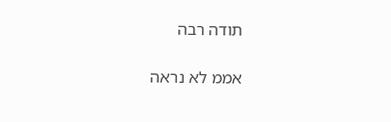תודה רבה

אממ לא נראה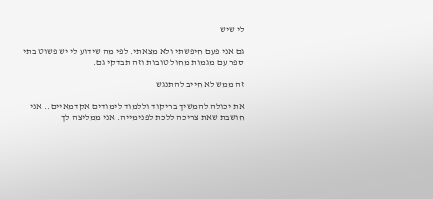לי שיש

גם אני פעם חיפשתי ולא מצאתי. לפי מה שידוע לי יש פשוט בתי ספר עם מגמות מחול טובות וזה תבדקי גם.

זה ממש לא חייב להתנגש

את יכולה להמשיך בריקוד וללמוד לימודים אקדמאיים.. אני חושבת שאת צריכה ללכת לפנימייה. אני ממליצה לך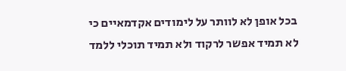בכל אופן לא לוותר על לימודים אקדמאיים כי לא תמיד אפשר לרקוד ולא תמיד תוכלי ללמד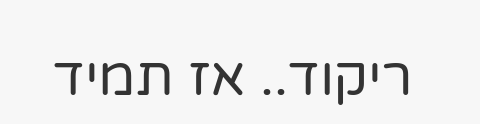ריקוד.. אז תמיד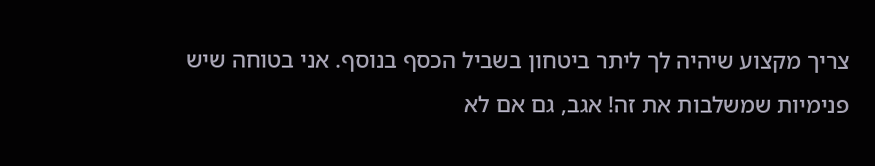צריך מקצוע שיהיה לך ליתר ביטחון בשביל הכסף בנוסף. אני בטוחה שיש פנימיות שמשלבות את זה! אגב, גם אם לא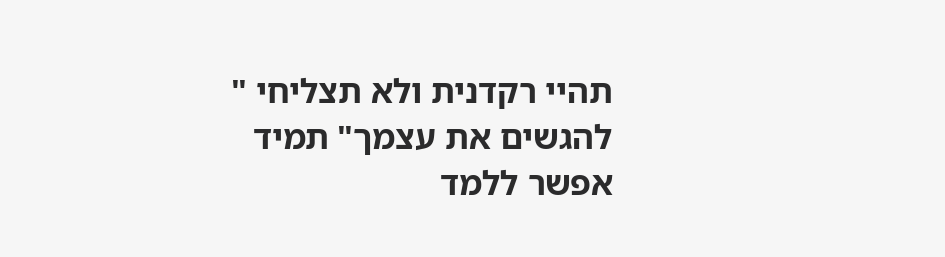תהיי רקדנית ולא תצליחי " להגשים את עצמך" תמיד אפשר ללמד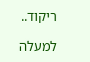ריקוד..

למעלה